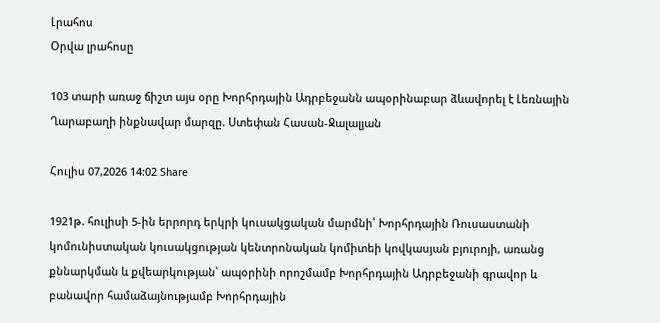Լրահոս
Օրվա լրահոսը

103 տարի առաջ ճիշտ այս օրը Խորհրդային Ադրբեջանն ապօրինաբար ձևավորել է Լեռնային Ղարաբաղի ինքնավար մարզը. Ստեփան Հասան-Ջալալյան

Հուլիս 07,2026 14:02 Share

1921թ. հուլիսի 5-ին երրորդ երկրի կուսակցական մարմնի՝ Խորհրդային Ռուսաստանի կոմունիստական կուսակցության կենտրոնական կոմիտեի կովկասյան բյուրոյի, առանց քննարկման և քվեարկության՝ ապօրինի որոշմամբ Խորհրդային Ադրբեջանի գրավոր և բանավոր համաձայնությամբ Խորհրդային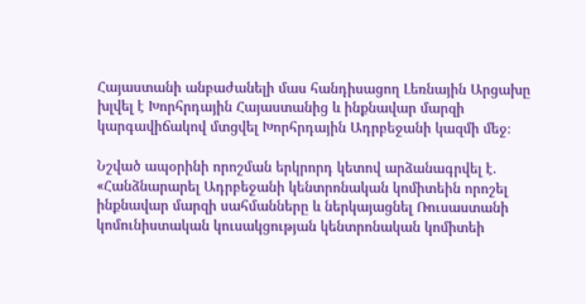Հայաստանի անբաժանելի մաս հանդիսացող Լեռնային Արցախը խլվել է Խորհրդային Հայաստանից և ինքնավար մարզի կարգավիճակով մտցվել Խորհրդային Ադրբեջանի կազմի մեջ։

Նշված ապօրինի որոշման երկրորդ կետով արձանագրվել է. «Հանձնարարել Ադրբեջանի կենտրոնական կոմիտեին որոշել ինքնավար մարզի սահմանները և ներկայացնել Ռուսաստանի կոմունիստական կուսակցության կենտրոնական կոմիտեի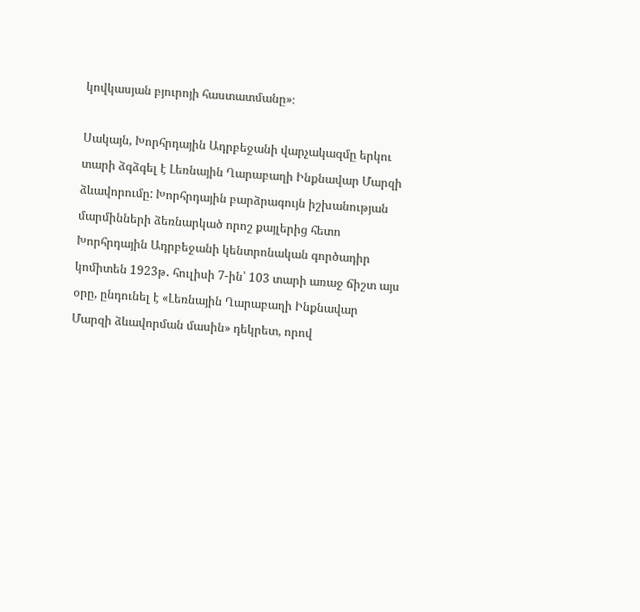կովկասյան բյուրոյի հաստատմանը»։

Սակայն, Խորհրդային Ադրբեջանի վարչակազմը երկու տարի ձգձգել է Լեռնային Ղարաբաղի Ինքնավար Մարզի ձևավորումը: Խորհրդային բարձրագույն իշխանության մարմինների ձեռնարկած որոշ քայլերից հետո Խորհրդային Ադրբեջանի կենտրոնական գործադիր կոմիտեն 1923թ․ հուլիսի 7-ին՝ 103 տարի առաջ ճիշտ այս օրը, ընդունել է «Լեռնային Ղարաբաղի Ինքնավար Մարզի ձևավորման մասին» դեկրետ, որով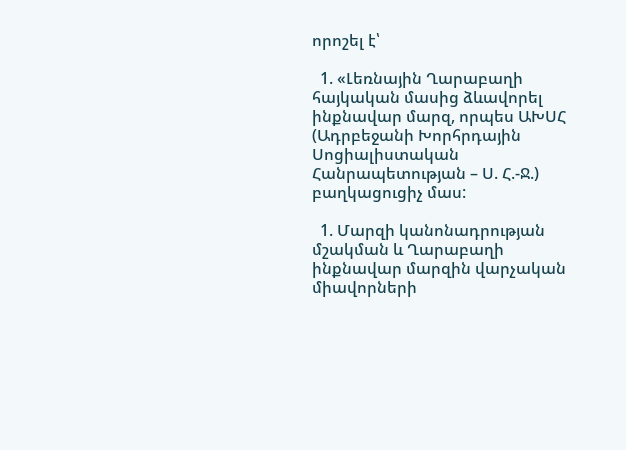որոշել է՝

  1. «Լեռնային Ղարաբաղի հայկական մասից ձևավորել ինքնավար մարզ, որպես ԱԽՍՀ (Ադրբեջանի Խորհրդային Սոցիալիստական Հանրապետության – Ս. Հ.-Ջ.) բաղկացուցիչ մաս:

  1. Մարզի կանոնադրության մշակման և Ղարաբաղի ինքնավար մարզին վարչական միավորների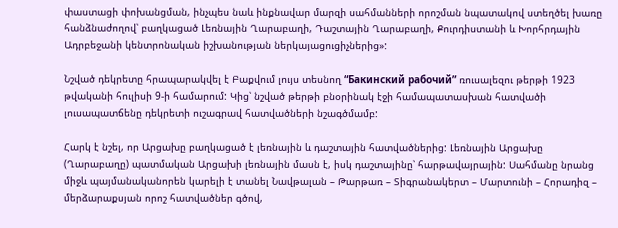փաստացի փոխանցման, ինչպես նաև ինքնավար մարզի սահմանների որոշման նպատակով ստեղծել խառը հանձնաժողով՝ բաղկացած Լեռնային Ղարաբաղի, Դաշտային Ղարաբաղի, Քուրդիստանի և Խորհրդային Ադրբեջանի կենտրոնական իշխանության ներկայացուցիչներից»:

Նշված դեկրետը հրապարակվել է Բաքվում լույս տեսնող “Бакинский рабочий” ռուսալեզու թերթի 1923 թվականի հուլիսի 9-ի համարում: Կից՝ նշված թերթի բնօրինակ էջի համապատասխան հատվածի լուսապատճենը դեկրետի ուշագրավ հատվածների նշագծմամբ:

Հարկ է նշել, որ Արցախը բաղկացած է լեռնային և դաշտային հատվածներից: Լեռնային Արցախը (Ղարաբաղը) պատմական Արցախի լեռնային մասն է, իսկ դաշտայինը՝ հարթավայրային: Սահմանը նրանց միջև պայմանականորեն կարելի է տանել Նավթալան – Թարթառ – Տիգրանակերտ – Մարտունի – Հորադիզ – մերձարաքսյան որոշ հատվածներ գծով,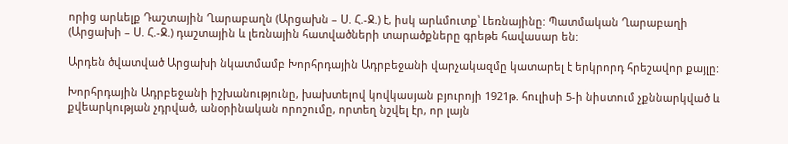որից արևելք Դաշտային Ղարաբաղն (Արցախն – Ս. Հ.-Ջ.) է, իսկ արևմուտք՝ Լեռնայինը: Պատմական Ղարաբաղի (Արցախի – Ս. Հ.-Ջ.) դաշտային և լեռնային հատվածների տարածքները գրեթե հավասար են:

Արդեն ծվատված Արցախի նկատմամբ Խորհրդային Ադրբեջանի վարչակազմը կատարել է երկրորդ հրեշավոր քայլը:

Խորհրդային Ադրբեջանի իշխանությունը, խախտելով կովկասյան բյուրոյի 1921թ. հուլիսի 5-ի նիստում չքննարկված և քվեարկության չդրված, անօրինական որոշումը, որտեղ նշվել էր, որ լայն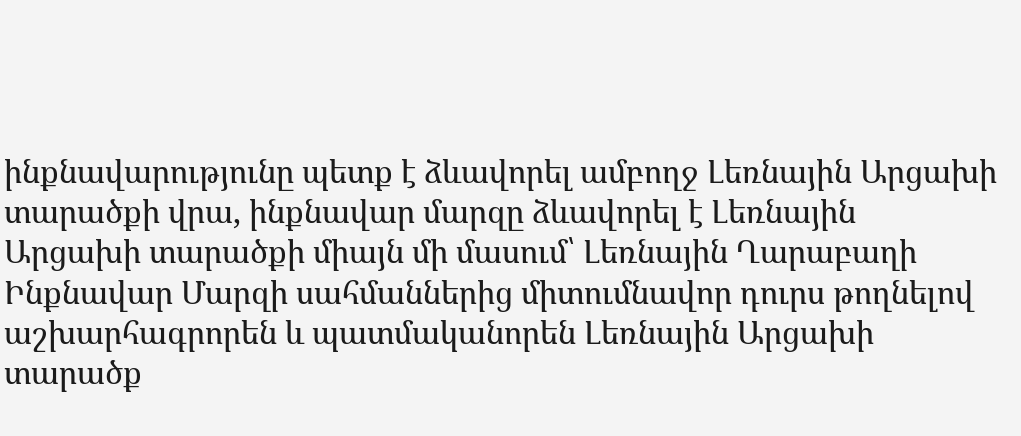ինքնավարությունը պետք է ձևավորել ամբողջ Լեռնային Արցախի տարածքի վրա, ինքնավար մարզը ձևավորել է Լեռնային Արցախի տարածքի միայն մի մասում՝ Լեռնային Ղարաբաղի Ինքնավար Մարզի սահմաններից միտումնավոր դուրս թողնելով աշխարհագրորեն և պատմականորեն Լեռնային Արցախի տարածք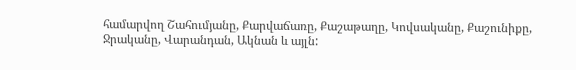համարվող Շահումյանը, Քարվաճառը, Քաշաթաղը, Կովսականը, Քաշունիքը, Ջրականը, Վարանդան, Ակնան և այլն: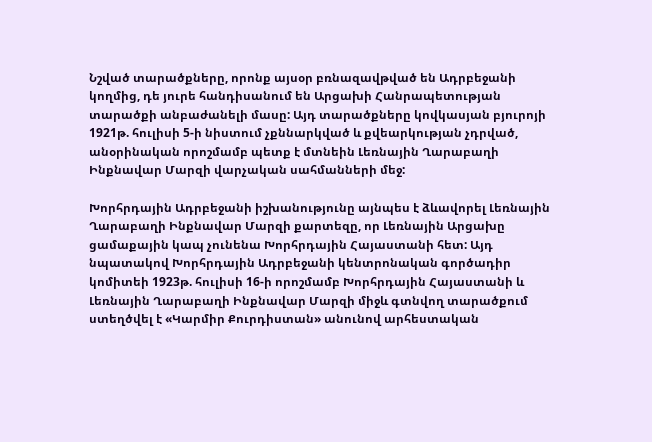Նշված տարածքները, որոնք այսօր բռնազավթված են Ադրբեջանի կողմից, դե յուրե հանդիսանում են Արցախի Հանրապետության տարածքի անբաժանելի մասը: Այդ տարածքները կովկասյան բյուրոյի 1921թ. հուլիսի 5-ի նիստում չքննարկված և քվեարկության չդրված, անօրինական որոշմամբ պետք է մտնեին Լեռնային Ղարաբաղի Ինքնավար Մարզի վարչական սահմանների մեջ:

Խորհրդային Ադրբեջանի իշխանությունը այնպես է ձևավորել Լեռնային Ղարաբաղի Ինքնավար Մարզի քարտեզը, որ Լեռնային Արցախը ցամաքային կապ չունենա Խորհրդային Հայաստանի հետ: Այդ նպատակով Խորհրդային Ադրբեջանի կենտրոնական գործադիր կոմիտեի 1923թ. հուլիսի 16-ի որոշմամբ Խորհրդային Հայաստանի և Լեռնային Ղարաբաղի Ինքնավար Մարզի միջև գտնվող տարածքում ստեղծվել է «Կարմիր Քուրդիստան» անունով արհեստական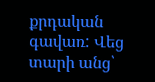քրդական գավառ: Վեց տարի անց՝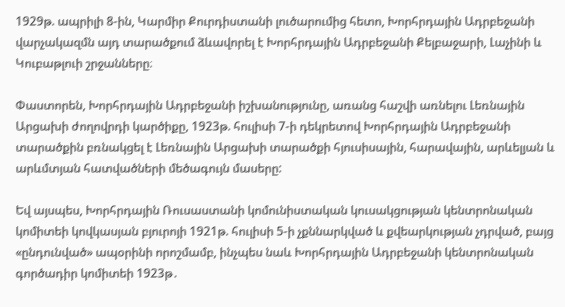1929թ. ապրիլի 8-ին, Կարմիր Քուրդիստանի լուծարումից հետո, Խորհրդային Ադրբեջանի վարչակազմն այդ տարածքում ձևավորել է Խորհրդային Ադրբեջանի Քելբաջարի, Լաչինի և Կուբաթլուի շրջանները։

Փաստորեն, Խորհրդային Ադրբեջանի իշխանությունը, առանց հաշվի առնելու Լեռնային Արցախի ժողովրդի կարծիքը, 1923թ. հուլիսի 7-ի դեկրետով Խորհրդային Ադրբեջանի տարածքին բռնակցել է Լեռնային Արցախի տարածքի հյուսիսային, հարավային, արևելյան և արևմտյան հատվածների մեծագույն մասերը:

Եվ այսպես, Խորհրդային Ռուսաստանի կոմունիստական կուսակցության կենտրոնական կոմիտեի կովկասյան բյուրոյի 1921թ. հուլիսի 5-ի չքննարկված և քվեարկության չդրված, բայց «ընդունված» ապօրինի որոշմամբ, ինչպես նաև Խորհրդային Ադրբեջանի կենտրոնական գործադիր կոմիտեի 1923թ․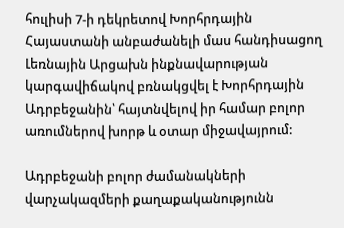հուլիսի 7-ի դեկրետով Խորհրդային Հայաստանի անբաժանելի մաս հանդիսացող Լեռնային Արցախն ինքնավարության կարգավիճակով բռնակցվել է Խորհրդային Ադրբեջանին՝ հայտնվելով իր համար բոլոր առումներով խորթ և օտար միջավայրում:

Ադրբեջանի բոլոր ժամանակների վարչակազմերի քաղաքականությունն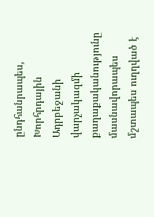ընդհանրապես, Խորհրդային Ադրբեջանի վարչակազմի քաղաքականությունը մասնավորապես մշտապես ուղղված է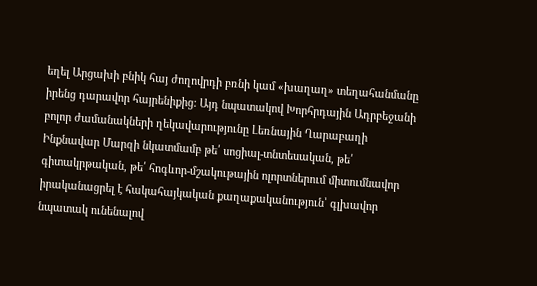եղել Արցախի բնիկ հայ ժողովրդի բռնի կամ «խաղաղ» տեղահանմանը իրենց դարավոր հայրենիքից: Այդ նպատակով Խորհրդային Ադրբեջանի բոլոր ժամանակների ղեկավարությունը Լեռնային Ղարաբաղի Ինքնավար Մարզի նկատմամբ թե՛ սոցիալ-տնտեսական, թե՛ գիտակրթական, թե՛ հոգևոր-մշակութային ոլորտներում միտումնավոր իրականացրել է հակահայկական քաղաքականություն՝ գլխավոր նպատակ ունենալով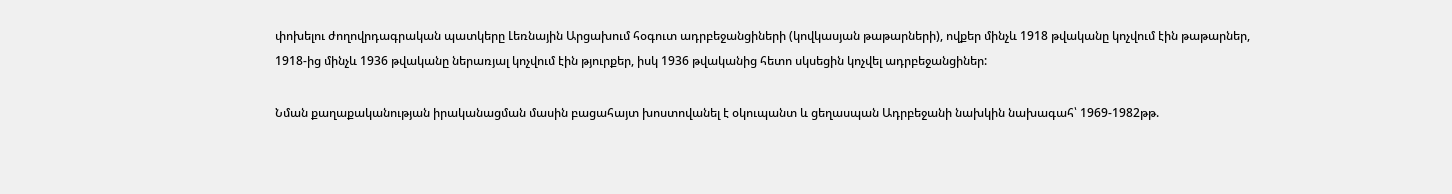փոխելու ժողովրդագրական պատկերը Լեռնային Արցախում հօգուտ ադրբեջանցիների (կովկասյան թաթարների), ովքեր մինչև 1918 թվականը կոչվում էին թաթարներ, 1918-ից մինչև 1936 թվականը ներառյալ կոչվում էին թյուրքեր, իսկ 1936 թվականից հետո սկսեցին կոչվել ադրբեջանցիներ:

Նման քաղաքականության իրականացման մասին բացահայտ խոստովանել է օկուպանտ և ցեղասպան Ադրբեջանի նախկին նախագահ՝ 1969-1982թթ.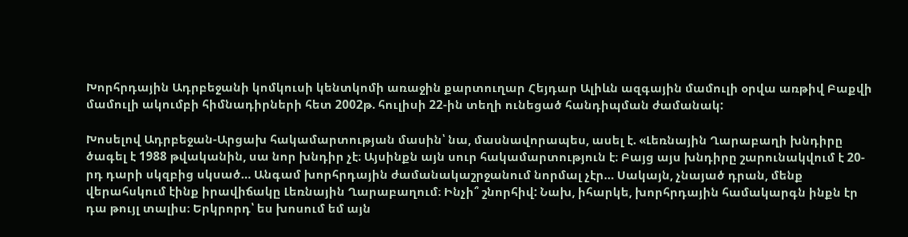Խորհրդային Ադրբեջանի կոմկուսի կենտկոմի առաջին քարտուղար Հեյդար Ալիևն ազգային մամուլի օրվա առթիվ Բաքվի մամուլի ակումբի հիմնադիրների հետ 2002թ. հուլիսի 22-ին տեղի ունեցած հանդիպման ժամանակ:

Խոսելով Ադրբեջան-Արցախ հակամարտության մասին՝ նա, մասնավորապես, ասել է. «Լեռնային Ղարաբաղի խնդիրը ծագել է 1988 թվականին, սա նոր խնդիր չէ։ Այսինքն այն սուր հակամարտություն է։ Բայց այս խնդիրը շարունակվում է 20-րդ դարի սկզբից սկսած… Անգամ խորհրդային ժամանակաշրջանում նորմալ չէր… Սակայն, չնայած դրան, մենք վերահսկում էինք իրավիճակը Լեռնային Ղարաբաղում։ Ինչի՞ շնորհիվ: Նախ, իհարկե, խորհրդային համակարգն ինքն էր դա թույլ տալիս։ Երկրորդ՝ ես խոսում եմ այն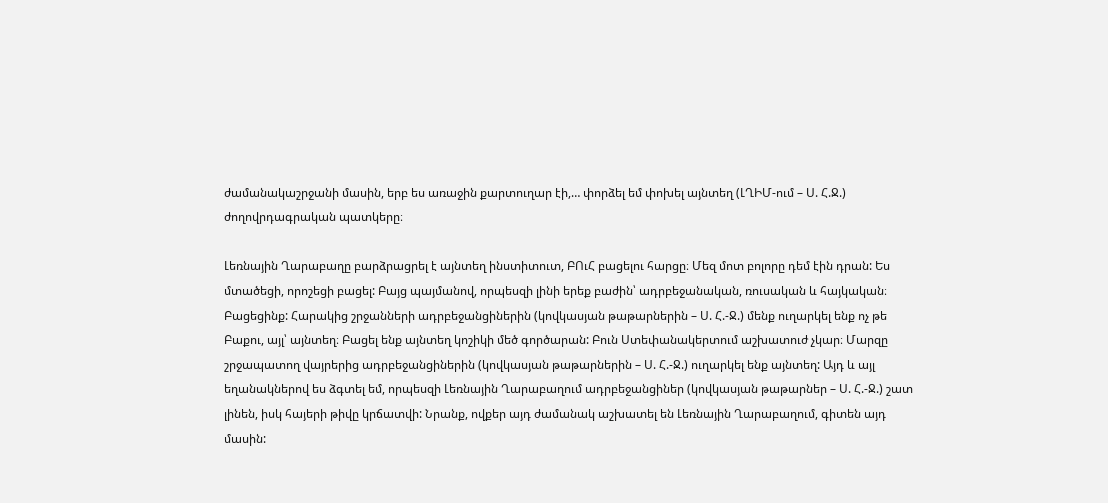ժամանակաշրջանի մասին, երբ ես առաջին քարտուղար էի,… փորձել եմ փոխել այնտեղ (ԼՂԻՄ-ում – Ս. Հ.Ջ.) ժողովրդագրական պատկերը։

Լեռնային Ղարաբաղը բարձրացրել է այնտեղ ինստիտուտ, ԲՈւՀ բացելու հարցը։ Մեզ մոտ բոլորը դեմ էին դրան: Ես մտածեցի, որոշեցի բացել: Բայց պայմանով, որպեսզի լինի երեք բաժին՝ ադրբեջանական, ռուսական և հայկական։ Բացեցինք: Հարակից շրջանների ադրբեջանցիներին (կովկասյան թաթարներին – Ս. Հ.-Ջ.) մենք ուղարկել ենք ոչ թե Բաքու, այլ՝ այնտեղ։ Բացել ենք այնտեղ կոշիկի մեծ գործարան: Բուն Ստեփանակերտում աշխատուժ չկար։ Մարզը շրջապատող վայրերից ադրբեջանցիներին (կովկասյան թաթարներին – Ս. Հ.-Ջ.) ուղարկել ենք այնտեղ: Այդ և այլ եղանակներով ես ձգտել եմ, որպեսզի Լեռնային Ղարաբաղում ադրբեջանցիներ (կովկասյան թաթարներ – Ս. Հ.-Ջ.) շատ լինեն, իսկ հայերի թիվը կրճատվի: Նրանք, ովքեր այդ ժամանակ աշխատել են Լեռնային Ղարաբաղում, գիտեն այդ մասին: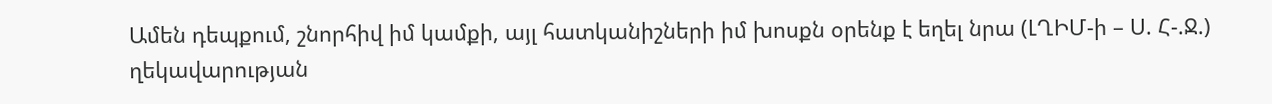Ամեն դեպքում, շնորհիվ իմ կամքի, այլ հատկանիշների իմ խոսքն օրենք է եղել նրա (ԼՂԻՄ-ի – Ս. Հ-.Ջ.) ղեկավարության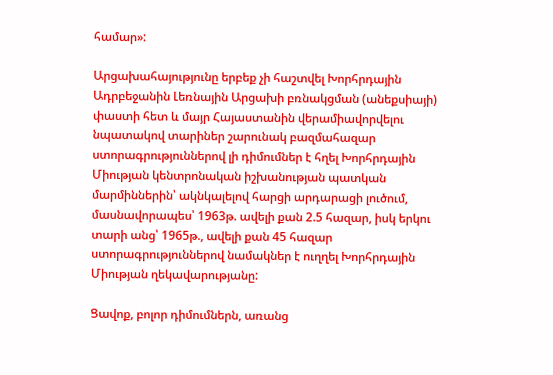համար»:

Արցախահայությունը երբեք չի հաշտվել Խորհրդային Ադրբեջանին Լեռնային Արցախի բռնակցման (անեքսիայի) փաստի հետ և մայր Հայաստանին վերամիավորվելու նպատակով տարիներ շարունակ բազմահազար ստորագրություններով լի դիմումներ է հղել Խորհրդային Միության կենտրոնական իշխանության պատկան մարմիններին՝ ակնկալելով հարցի արդարացի լուծում, մասնավորապես՝ 1963թ. ավելի քան 2.5 հազար, իսկ երկու տարի անց՝ 1965թ., ավելի քան 45 հազար ստորագրություններով նամակներ է ուղղել Խորհրդային Միության ղեկավարությանը:

Ցավոք, բոլոր դիմումներն, առանց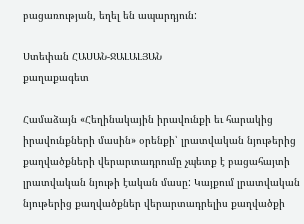բացառության, եղել են ապարդյուն:

Ստեփան ՀԱՍԱՆ-ՋԱԼԱԼՅԱՆ
քաղաքագետ

Համաձայն «Հեղինակային իրավունքի եւ հարակից իրավունքների մասին» օրենքի՝ լրատվական նյութերից քաղվածքների վերարտադրումը չպետք է բացահայտի լրատվական նյութի էական մասը: Կայքում լրատվական նյութերից քաղվածքներ վերարտադրելիս քաղվածքի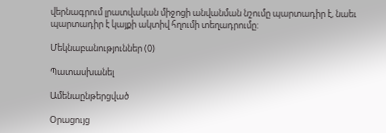վերնագրում լրատվական միջոցի անվանման նշումը պարտադիր է, նաեւ պարտադիր է կայքի ակտիվ հղումի տեղադրումը:

Մեկնաբանություններ (0)

Պատասխանել

Ամենաընթերցված

Օրացույց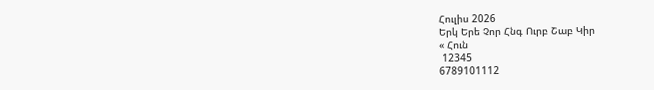Հուլիս 2026
Երկ Երե Չոր Հնգ Ուրբ Շաբ Կիր
« Հուն
 12345
6789101112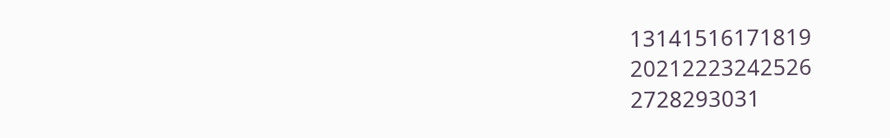13141516171819
20212223242526
2728293031